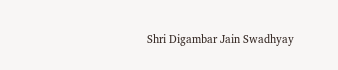Shri Digambar Jain Swadhyay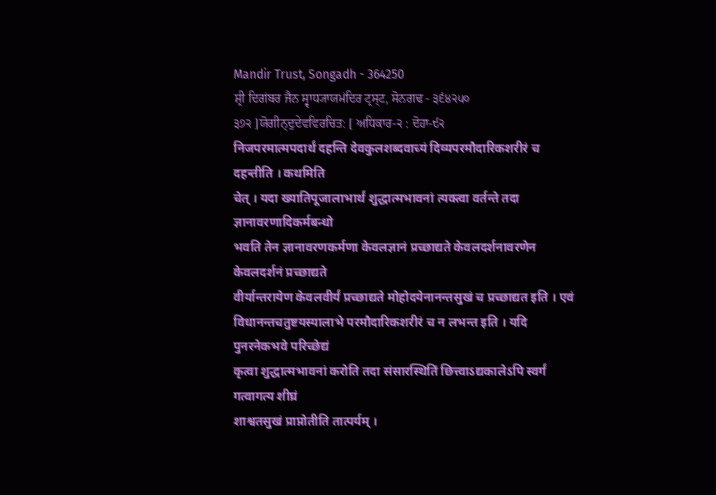Mandir Trust, Songadh - 364250
ਸ਼੍ਰੀ ਦਿਗਂਬਰ ਜੈਨ ਸ੍ਵਾਧ੍ਯਾਯਮਂਦਿਰ ਟ੍ਰਸ੍ਟ, ਸੋਨਗਢ - ੩੬੪੨੫੦
੩੭੨ ]ਯੋਗੀਨ੍ਦੁਦੇਵਵਿਰਚਿਤ: [ ਅਧਿਕਾਰ-੨ : ਦੋਹਾ-੯੨
निजपरमात्मपदार्थं दहन्ति देवकुलशब्दवाच्यं दिव्यपरमौदारिकशरीरं च दहन्तीति । कथमिति
चेत् । यदा ख्यातिपूजालाभार्थं शुद्धात्मभावनां त्यक्त्वा वर्तन्ते तदा ज्ञानावरणादिकर्मबन्धो
भवति तेन ज्ञानावरणकर्मणा केवलज्ञानं प्रच्छाद्यते केवलदर्शनावरणेन केवलदर्शनं प्रच्छाद्यते
वीर्यान्तरायेण केवलवीर्यं प्रच्छाद्यते मोहोदयेनानन्तसुखं च प्रच्छाद्यत इति । एवं
विधानन्तचतुष्टयस्यालाभे परमौदारिकशरीरं च न लभन्त इति । यदि पुनरनेकभवे परिच्छेद्यं
कृत्वा शुद्धात्मभावनां करोति तदा संसारस्थितिं छित्त्वाऽद्यकालेऽपि स्वर्गं गत्वागत्य शीघ्रं
शाश्वतसुखं प्राप्नोतीति तात्पर्यम् ।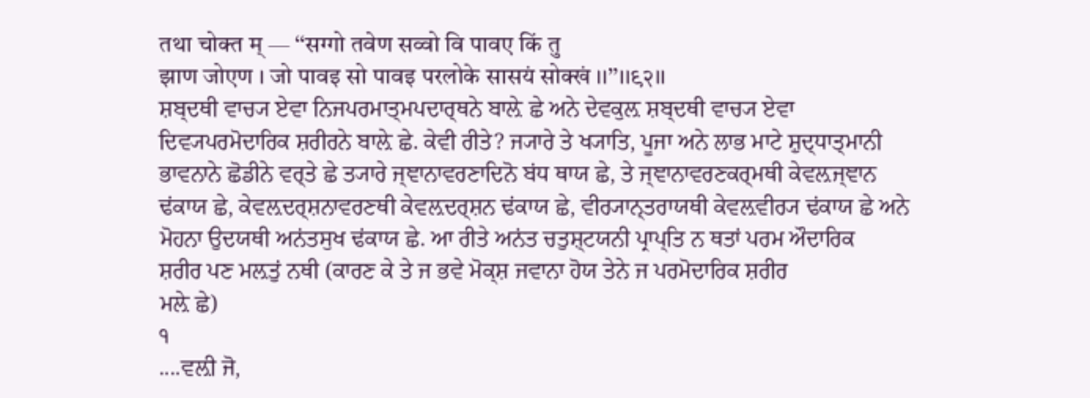तथा चोक्त म् — ‘‘सग्गो तवेण सव्वो वि पावए किं तु
झाण जोएण । जो पावइ सो पावइ परलोके सासयं सोक्खं ।।’’।।९२।।
ਸ਼ਬ੍ਦਥੀ ਵਾਚ੍ਯ ਏਵਾ ਨਿਜਪਰਮਾਤ੍ਮਪਦਾਰ੍ਥਨੇ ਬਾਲ਼ੇ ਛੇ ਅਨੇ ਦੇਵਕੁਲ਼ ਸ਼ਬ੍ਦਥੀ ਵਾਚ੍ਯ ਏਵਾ
ਦਿਵ੍ਯਪਰਮੋਦਾਰਿਕ ਸ਼ਰੀਰਨੇ ਬਾਲ਼ੇ ਛੇ. ਕੇਵੀ ਰੀਤੇ? ਜ੍ਯਾਰੇ ਤੇ ਖ੍ਯਾਤਿ, ਪੂਜਾ ਅਨੇ ਲਾਭ ਮਾਟੇ ਸ਼ੁਦ੍ਧਾਤ੍ਮਾਨੀ
ਭਾਵਨਾਨੇ ਛੋਡੀਨੇ ਵਰ੍ਤੇ ਛੇ ਤ੍ਯਾਰੇ ਜ੍ਞਾਨਾਵਰਣਾਦਿਨੋ ਬਂਧ ਥਾਯ ਛੇ, ਤੇ ਜ੍ਞਾਨਾਵਰਣਕਰ੍ਮਥੀ ਕੇਵਲ਼ਜ੍ਞਾਨ
ਢਂਕਾਯ ਛੇ, ਕੇਵਲ਼ਦਰ੍ਸ਼ਨਾਵਰਣਥੀ ਕੇਵਲ਼ਦਰ੍ਸ਼ਨ ਢਂਕਾਯ ਛੇ, ਵੀਰ੍ਯਾਨ੍ਤਰਾਯਥੀ ਕੇਵਲ਼ਵੀਰ੍ਯ ਢਂਕਾਯ ਛੇ ਅਨੇ
ਮੋਹਨਾ ਉਦਯਥੀ ਅਨਂਤਸੁਖ ਢਂਕਾਯ ਛੇ. ਆ ਰੀਤੇ ਅਨਂਤ ਚਤੁਸ਼੍ਟਯਨੀ ਪ੍ਰਾਪ੍ਤਿ ਨ ਥਤਾਂ ਪਰਮ ਔਦਾਰਿਕ
ਸ਼ਰੀਰ ਪਣ ਮਲ਼ਤੁਂ ਨਥੀ (ਕਾਰਣ ਕੇ ਤੇ ਜ ਭਵੇ ਮੋਕ੍ਸ਼ ਜਵਾਨਾ ਹੋਯ ਤੇਨੇ ਜ ਪਰਮੋਦਾਰਿਕ ਸ਼ਰੀਰ
ਮਲ਼ੇ ਛੇ)
੧
....ਵਲ਼ੀ ਜੋ,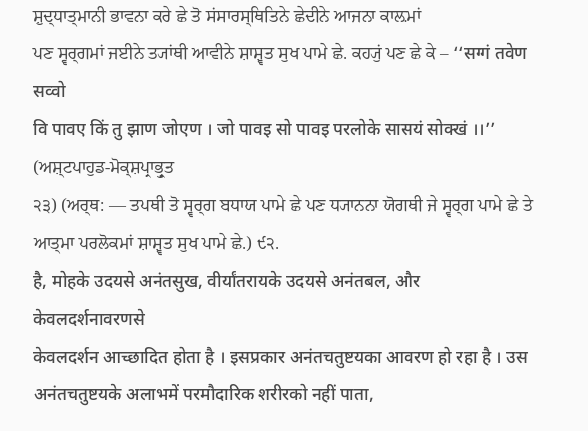ਸ਼ੁਦ੍ਧਾਤ੍ਮਾਨੀ ਭਾਵਨਾ ਕਰੇ ਛੇ ਤੋ ਸਂਸਾਰਸ੍ਥਿਤਿਨੇ ਛੇਦੀਨੇ ਆਜਨਾ ਕਾਲ਼ਮਾਂ
ਪਣ ਸ੍ਵਰ੍ਗਮਾਂ ਜਈਨੇ ਤ੍ਯਾਂਥੀ ਆਵੀਨੇ ਸ਼ਾਸ਼੍ਵਤ ਸੁਖ ਪਾਮੇ ਛੇ. ਕਹ੍ਯੁਂ ਪਣ ਛੇ ਕੇ – ‘‘सग्गं तवेण सव्वो
वि पावए किं तु झाण जोएण । जो पावइ सो पावइ परलोके सासयं सोक्खं ।।’’ (ਅਸ਼੍ਟਪਾਹੁਡ-ਮੋਕ੍ਸ਼ਪ੍ਰਾਭ੍ਰੁਤ
੨੩) (ਅਰ੍ਥ: — ਤਪਥੀ ਤੋ ਸ੍ਵਰ੍ਗ ਬਧਾਯ ਪਾਮੇ ਛੇ ਪਣ ਧ੍ਯਾਨਨਾ ਯੋਗਥੀ ਜੇ ਸ੍ਵਰ੍ਗ ਪਾਮੇ ਛੇ ਤੇ
ਆਤ੍ਮਾ ਪਰਲੋਕਮਾਂ ਸ਼ਾਸ਼੍ਵਤ ਸੁਖ ਪਾਮੇ ਛੇ.) ੯੨.
है, मोहके उदयसे अनंतसुख, वीर्यांतरायके उदयसे अनंतबल, और केवलदर्शनावरणसे
केवलदर्शन आच्छादित होता है । इसप्रकार अनंतचतुष्टयका आवरण हो रहा है । उस
अनंतचतुष्टयके अलाभमें परमौदारिक शरीरको नहीं पाता,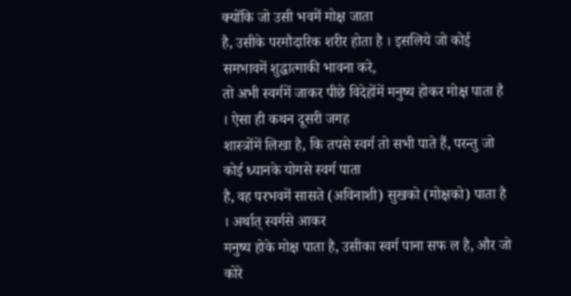क्योंकि जो उसी भवमें मोक्ष जाता
है, उसीके परमौदारिक शरीर होता है । इसलिये जो कोई समभावमें शुद्धात्माकी भावना करे,
तो अभी स्वर्गमें जाकर पीछे विदेहोंमें मनुष्य होकर मोक्ष पाता है । ऐसा ही कथन दूसरी जगह
शास्त्रोंमें लिखा है, कि तपसे स्वर्ग तो सभी पाते हैं, परन्तु जो कोई ध्यानके योगसे स्वर्ग पाता
है, वह परभवमें सासते (अविनाशी) सुखको (मोक्षको) पाता है । अर्थात् स्वर्गसे आकर
मनुष्य होके मोक्ष पाता है, उसीका स्वर्ग पाना सफ ल है, और जो कोरे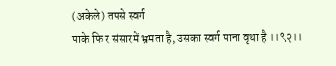(अकेले) तपसे स्वर्ग
पाके फि र संसारमें भ्रमता है, उसका स्वर्ग पाना वृथा है ।।९२।।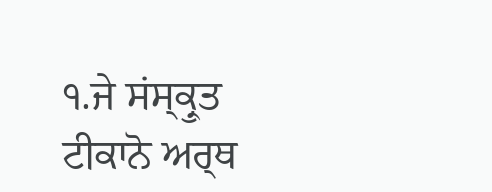੧.ਜੇ ਸਂਸ੍ਕ੍ਰੁਤ ਟੀਕਾਨੋ ਅਰ੍ਥ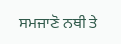ਸਮਜਾਣੋ ਨਥੀ ਤੇ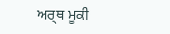ਅਰ੍ਥ ਮੂਕੀ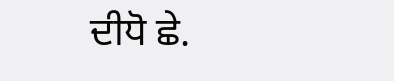ਦੀਧੋ ਛੇ.